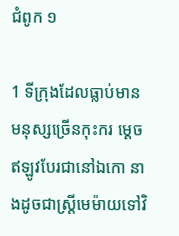ជំពូក ១

1 ទីក្រុងដែលធ្លាប់មាន មនុស្សច្រើនកុះករ ម្ដេចឥឡូវបែរជានៅឯកោ នាងដូចជាស្ត្រីមេម៉ាយទៅវិ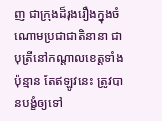ញ ជាក្រុងដ៏រុងរឿងក្នុងចំណោមប្រជាជាតិនានា ជាបុត្រីនៅកណ្ដាលខេត្តទាំងប៉ុន្មាន តែឥឡូវនេះ ត្រូវបានបង្ខំឲ្យទៅ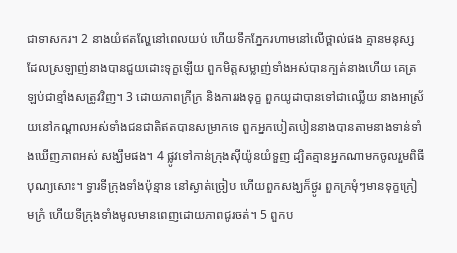ជាទាសករ។ 2 នាងយំឥតល្ហែនៅពេលយប់ ហើយទឹកភ្នែករហាមនៅលើថ្ពាល់ផង គ្មានមនុស្សដែលស្រឡាញ់នាងបានជួយដោះទុក្ខឡើយ ពួកមិត្តសម្លាញ់ទាំងអស់បានក្បត់នាងហើយ គេត្រឡប់ជាខ្មាំងសត្រូវវិញ។ 3 ដោយភាពក្រីក្រ និងការរងទុក្ខ ពួកយូដាបានទៅជាឈ្លើយ នាងអា‌ស្រ័យនៅកណ្ដាលអស់ទាំងជនជាតិឥតបានសម្រាកទេ ពួកអ្នកបៀត‌បៀននាងបានតាមនាងទាន់ទាំងឃើញភាពអស់ សង្ឃឹមផង។ 4 ផ្លូវទៅកាន់ក្រុងស៊ីយ៉ូនយំទួញ ដ្បិតគ្មានអ្នកណាមកចូលរួមពិធីបុណ្យសោះ។ ទ្វារទីក្រុងទាំងប៉ុន្មាន នៅស្ងាត់ច្រៀប ហើយពួកសង្ឃក៏ថ្ងូរ ពួកក្រមុំៗមានទុក្ខក្រៀមក្រំ ហើយទីក្រុងទាំងមូលមានពេញដោយភាពជូរចត់។ 5 ពួកប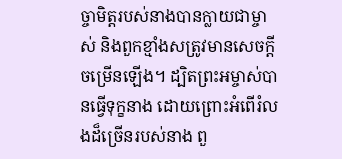ច្ចាមិត្តរបស់នាងបានក្លាយជាម្ចាស់ និងពួកខ្មាំងសត្រូវមានសេចក្ដីចម្រើនឡើង។ ដ្បិតព្រះអម្ចាស់បានធ្វើទុក្ខនាង ដោយព្រោះអំពើរំលងដ៏ច្រើនរបស់នាង ពួ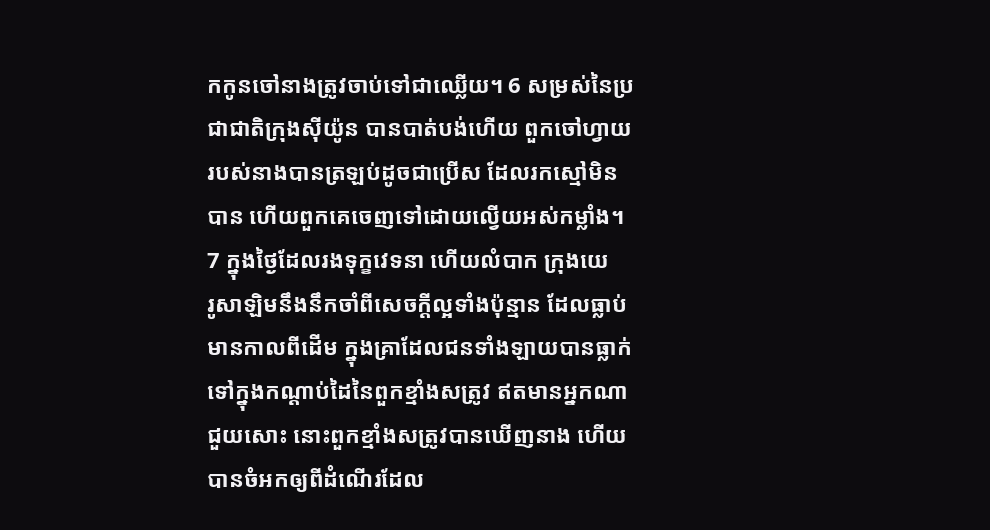កកូនចៅនាងត្រូវចាប់ទៅជាឈ្លើយ។ 6 សម្រស់នៃប្រជាជាតិក្រុងស៊ីយ៉ូន បានបាត់បង់ហើយ ពួកចៅ‌ហ្វាយរបស់នាងបានត្រឡប់ដូចជាប្រើស ដែលរកស្មៅមិនបាន ហើយពួកគេចេញទៅដោយល្វើយអស់កម្លាំង។ 7 ក្នុងថ្ងៃដែលរងទុក្ខវេទនា ហើយលំបាក ក្រុងយេរូ‌សាឡិមនឹងនឹកចាំពីសេចក្ដីល្អទាំងប៉ុន្មាន ដែលធ្លាប់មានកាលពីដើម ក្នុងគ្រាដែលជនទាំង‌ឡាយបានធ្លាក់ ទៅក្នុងកណ្ដាប់ដៃនៃពួកខ្មាំងសត្រូវ ឥតមានអ្នកណាជួយសោះ នោះពួកខ្មាំងសត្រូវបានឃើញនាង ហើយបានចំអកឲ្យពីដំណើរដែល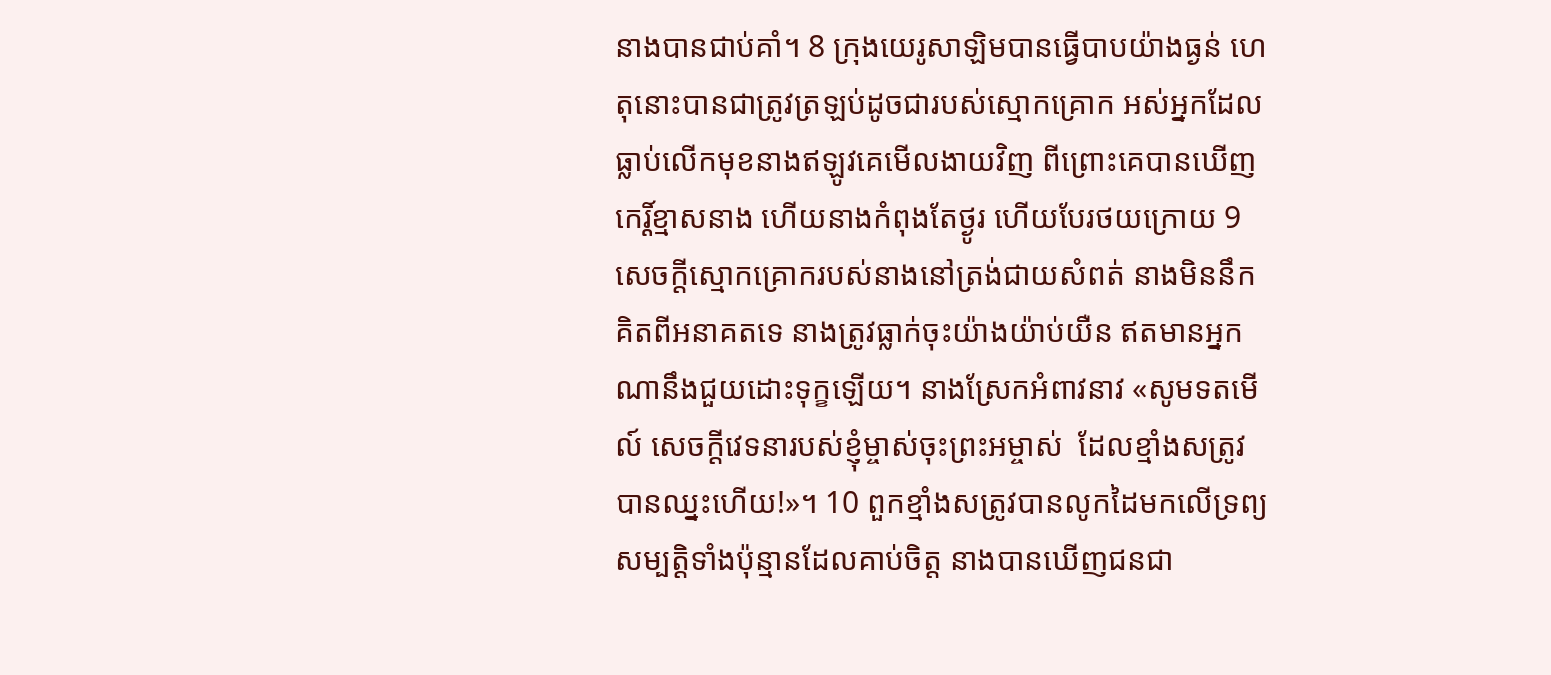នាងបានជាប់គាំ។ 8 ក្រុងយេរូ‌សាឡិមបានធ្វើបាបយ៉ាងធ្ងន់ ហេតុនោះបានជាត្រូវត្រឡប់ដូចជារបស់ស្មោក‌គ្រោក អស់អ្នកដែលធ្លាប់លើកមុខនាងឥឡូវគេមើលងាយវិញ ពីព្រោះគេបានឃើញកេរ្ដិ៍‌ខ្មាសនាង ហើយនាងកំពុងតែថ្ងូរ ហើយបែរថយក្រោយ 9 សេចក្ដីស្មោក‌គ្រោករបស់នាងនៅត្រង់ជាយសំពត់ នាងមិននឹកគិតពីអនាគតទេ នាងត្រូវធ្លាក់ចុះយ៉ាងយ៉ាប់យឺន ឥតមានអ្នកណានឹងជួយដោះទុក្ខឡើយ។ នាងស្រែកអំពាវនាវ «សូមទតមើល៍ សេចក្ដីវេទនារបស់ខ្ញុំម្ចាស់ចុះព្រះ‌អម្ចាស់  ដែលខ្មាំងសត្រូវបានឈ្នះហើយ!»។ 10 ពួកខ្មាំងសត្រូវបានលូកដៃមកលើទ្រព្យសម្បតិ្តទាំងប៉ុន្មានដែលគាប់ចិត្ត នាងបានឃើញជនជា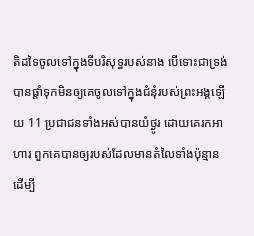តិដទៃចូលទៅក្នុងទីបរិសុទ្ធរបស់នាង បើទោះជាទ្រង់បានផ្តាំទុកមិនឲ្យគេចូលទៅក្នុងជំនុំរបស់ព្រះ‌អង្គឡើយ 11 ប្រជាជនទាំងអស់បានយំថ្ងូរ ដោយគេរកអាហារ ពួកគេបានឲ្យរបស់ដែលមានតំលៃទាំងប៉ុន្មាន ដើម្បី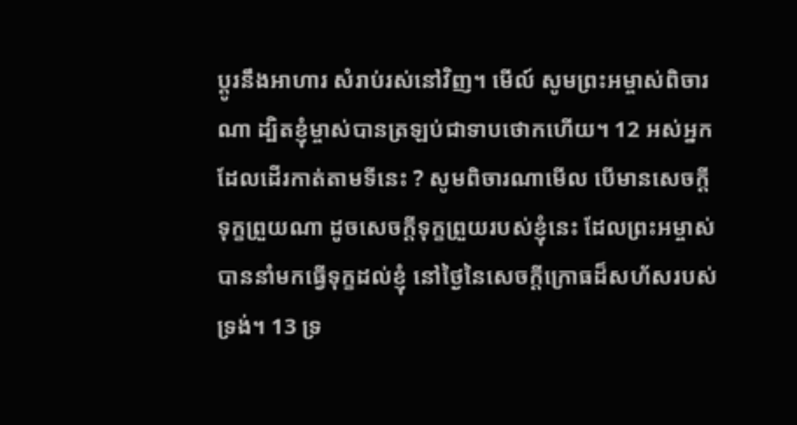ប្ដូរនឹងអាហារ សំរាប់រស់នៅវិញ។ មើល៍ សូមព្រះ‌អម្ចាស់ពិចារណា ដ្បិតខ្ញុំម្ចាស់បានត្រឡប់ជាទាបថោកហើយ។ 12 អស់អ្នកដែលដើរកាត់តាមទីនេះ ? សូមពិចា‌រណាមើល បើមានសេចក្ដីទុក្ខព្រួយណា ដូចសេចក្ដីទុក្ខព្រួយរបស់ខ្ញុំនេះ ដែលព្រះ‌អម្ចាស់បាននាំមកធ្វើទុក្ខដល់ខ្ញុំ នៅថ្ងៃនៃសេចក្ដីក្រោធដ៏សហ័សរបស់ទ្រង់។ 13 ទ្រ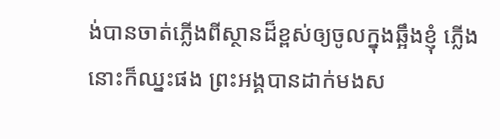ង់បានចាត់ភ្លើងពីស្ថានដ៏ខ្ពស់ឲ្យចូលក្នុងឆ្អឹងខ្ញុំ ភ្លើងនោះក៏ឈ្នះផង ព្រះ‌អង្គបានដាក់មងស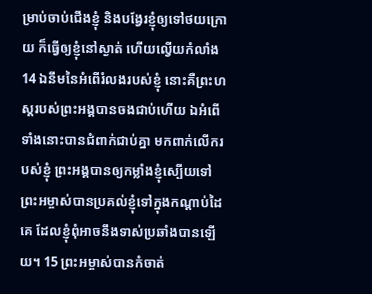ម្រាប់ចាប់ជើងខ្ញុំ និងបង្វែរខ្ញុំឲ្យទៅថយក្រោយ ក៏ធ្វើឲ្យខ្ញុំនៅស្ងាត់ ហើយល្វើយកំលាំង 14 ឯនឹមនៃអំពើរំលងរបស់ខ្ញុំ នោះគឺព្រះ‌ហស្តរបស់ព្រះ‌អង្គបានចងជាប់ហើយ ឯអំពើទាំងនោះបានជំពាក់ជាប់គ្នា មកពាក់លើករបស់ខ្ញុំ ព្រះ‌អង្គបានឲ្យកម្លាំងខ្ញុំស្បើយទៅ ព្រះ‌អម្ចាស់បានប្រគល់ខ្ញុំទៅក្នុងកណ្ដាប់ដៃគេ ដែលខ្ញុំពុំអាចនឹងទាស់ប្រឆាំងបានឡើយ។ 15 ព្រះ‌អម្ចាស់បានកំចាត់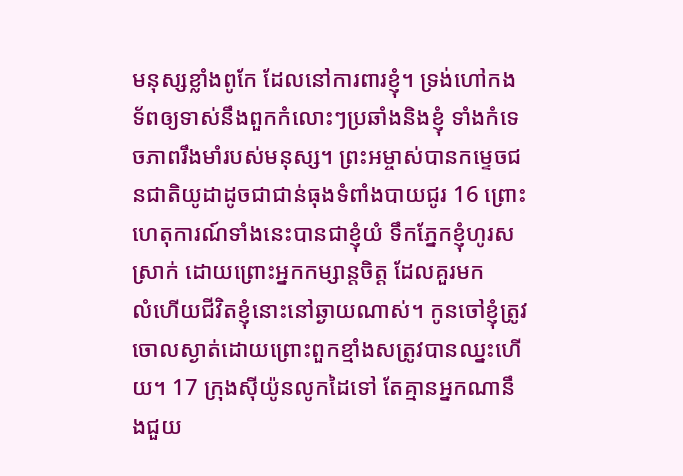មនុស្សខ្លាំងពូកែ ដែលនៅការពារខ្ញុំ។ ទ្រង់ហៅកងទ័ពឲ្យទាស់នឹងពួកកំលោះៗប្រឆាំងនិងខ្ញុំ ទាំងកំទេចភាពរឹងមាំរបស់មនុស្ស។ ព្រះ‌អម្ចាស់បានកម្ទេចជនជាតិយូដាដូចជាជាន់ធុងទំពាំង‌បាយ‌ជូរ 16 ព្រោះហេតុ‌ការណ៍ទាំងនេះបានជាខ្ញុំយំ ទឹកភ្នែកខ្ញុំហូរសស្រាក់ ដោយព្រោះអ្នកកម្សាន្តចិត្ត ដែលគួរមកលំ‌ហើយជីវិតខ្ញុំនោះនៅឆ្ងាយណាស់។ កូនចៅខ្ញុំត្រូវចោលស្ងាត់ដោយព្រោះពួកខ្មាំងសត្រូវបានឈ្នះហើយ។ 17 ក្រុងស៊ីយ៉ូនលូកដៃទៅ តែគ្មានអ្នកណានឹងជួយ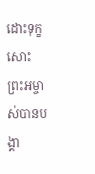ដោះទុក្ខសោះ ព្រះ‌អម្ចាស់បានបង្គា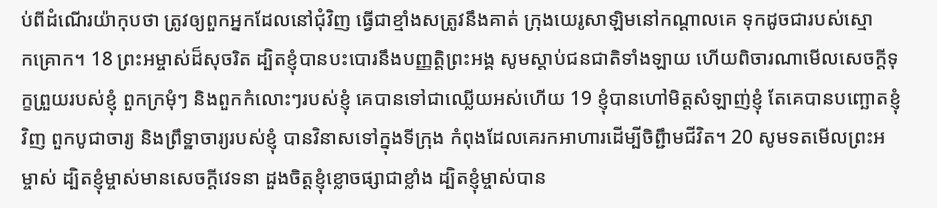ប់ពីដំណើរយ៉ាកុបថា ត្រូវឲ្យពួកអ្នកដែលនៅជុំវិញ ធ្វើជាខ្មាំងសត្រូវនឹងគាត់ ក្រុងយេរូ‌សាឡិមនៅកណ្ដាលគេ ទុកដូចជារបស់ស្មោក‌គ្រោក។ 18 ព្រះ‌អម្ចាស់ដ៏សុចរិត ដ្បិតខ្ញុំបានបះ‌បោរនឹងបញ្ញត្តិព្រះ‌អង្គ សូមស្តាប់ជនជាតិទាំង‌ឡាយ ហើយពិចា‌រណាមើលសេចក្ដីទុក្ខព្រួយរបស់ខ្ញុំ ពួកក្រមុំៗ និងពួកកំលោះៗរបស់ខ្ញុំ គេបានទៅជាឈ្លើយអស់ហើយ 19 ខ្ញុំបានហៅមិត្តសំឡាញ់ខ្ញុំ តែគេបានបញ្ឆោតខ្ញុំវិញ ពួកបូជាចារ្យ និងព្រឹទ្ឋាចារ្យរបស់ខ្ញុំ បានវិនាសទៅក្នុងទីក្រុង កំពុងដែលគេរកអាហារដើម្បីចិព្ជឹាមជីវិត។ 20 សូមទតមើលព្រះ‌អម្ចាស់ ដ្បិតខ្ញុំម្ចាស់មានសេចក្ដីវេទនា ដួងចិត្តខ្ញុំខ្លោចផ្សាជាខ្លាំង ដ្បិតខ្ញុំម្ចាស់បាន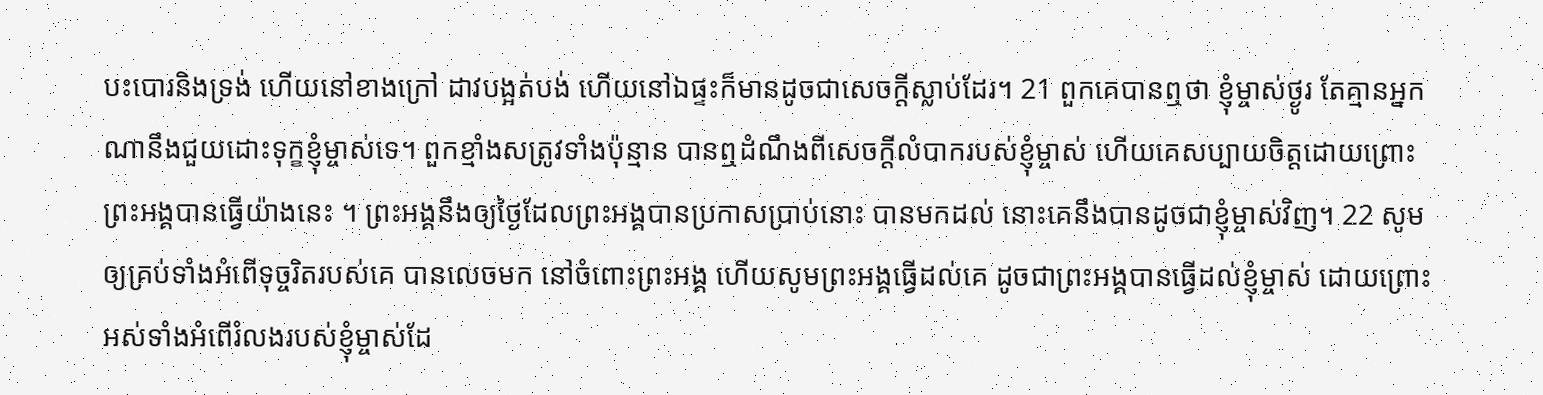បះ‌បោរនិងទ្រង់ ហើយនៅខាងក្រៅ ដាវបង្អត់បង់ ហើយនៅឯផ្ទះក៏មានដូចជាសេចក្ដីស្លាប់ដែរ។ 21 ពួកគេបានឮថា ខ្ញុំម្ចាស់ថ្ងូរ តែគ្មានអ្នកណានឹងជួយដោះទុក្ខខ្ញុំម្ចាស់ទេ។ ពួកខ្មាំងសត្រូវទាំងប៉ុន្មាន បានឮដំណឹងពីសេចក្ដីលំបាករបស់ខ្ញុំម្ចាស់ ហើយគេសប្បាយចិត្តដោយព្រោះព្រះ‌អង្គបានធ្វើយ៉ាងនេះ ។ ព្រះ‌អង្គនឹងឲ្យថ្ងៃដែលព្រះ‌អង្គបានប្រកាសប្រាប់នោះ បានមកដល់ នោះគេនឹងបានដូចជាខ្ញុំម្ចាស់វិញ។ 22 សូមឲ្យគ្រប់ទាំងអំពើទុច្ចរិតរបស់គេ បានលេចមក នៅចំពោះព្រះ‌អង្គ ហើយសូមព្រះ‌អង្គធ្វើដល់គេ ដូចជាព្រះ‌អង្គបានធ្វើដល់ខ្ញុំម្ចាស់ ដោយព្រោះអស់ទាំងអំពើរំលងរបស់ខ្ញុំម្ចាស់ដែ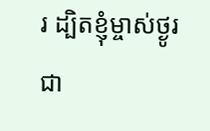រ ដ្បិតខ្ញុំម្ចាស់ថ្ងូរជា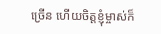ច្រើន ហើយចិត្តខ្ញុំម្ចាស់ក៏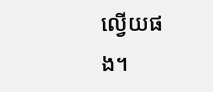ល្វើយផង។